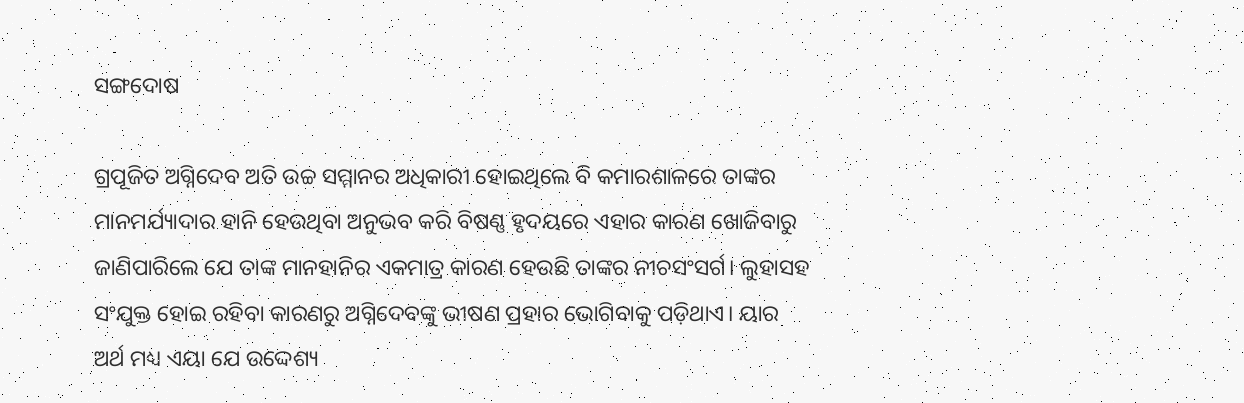ସଙ୍ଗଦୋଷ

ଗ୍ରପୂଜିତ ଅଗ୍ନିଦେବ ଅତି ଉଚ୍ଚ ସମ୍ମାନର ଅଧିକାରୀ ହୋଇଥିଲେ ବି କମାରଶାଳରେ ତାଙ୍କର ମାନମର୍ଯ୍ୟାଦାର ହାନି ହେଉଥିବା ଅନୁଭବ କରି ବିଷଣ୍ଣ ହୃଦୟରେ ଏହାର କାରଣ ଖୋଜିବାରୁ ଜାଣିପାରିଲେ ଯେ ତାଙ୍କ ମାନହାନିର ଏକମାତ୍ର କାରଣ ହେଉଛି ତାଙ୍କର ନୀଚସଂସର୍ଗ। ଲୁହାସହ ସଂଯୁକ୍ତ ହୋଇ ରହିବା କାରଣରୁ ଅଗ୍ନିଦେବଙ୍କୁ ଭୀଷଣ ପ୍ରହାର ଭୋଗିବାକୁ ପଡ଼ିଥାଏ। ୟାର ଅର୍ଥ ମଧ୍ୟ ଏୟା ଯେ ଉଦ୍ଦେଶ୍ୟ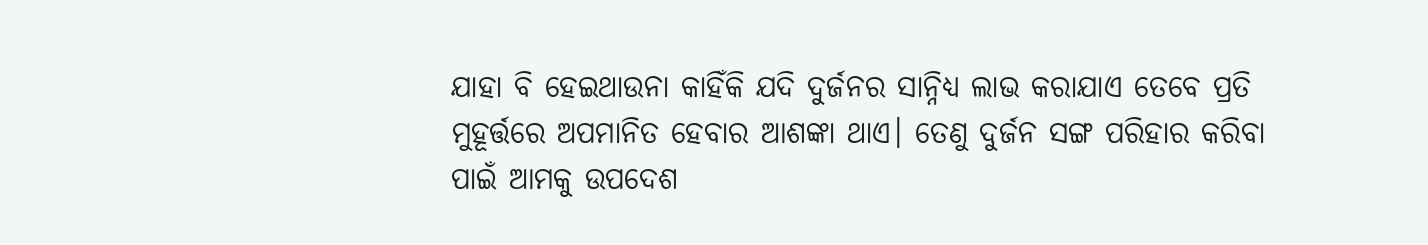ଯାହା ବି ହେଇଥାଉନା କାହିଁକି ଯଦି ଦୁର୍ଜନର ସାନ୍ନିଧ୍ୟ ଲାଭ କରାଯାଏ ତେବେ ପ୍ରତି ମୁହୂର୍ତ୍ତରେ ଅପମାନିତ ହେବାର ଆଶଙ୍କା ଥାଏ। ତେଣୁ ଦୁର୍ଜନ ସଙ୍ଗ ପରିହାର କରିବା ପାଇଁ ଆମକୁ ଉପଦେଶ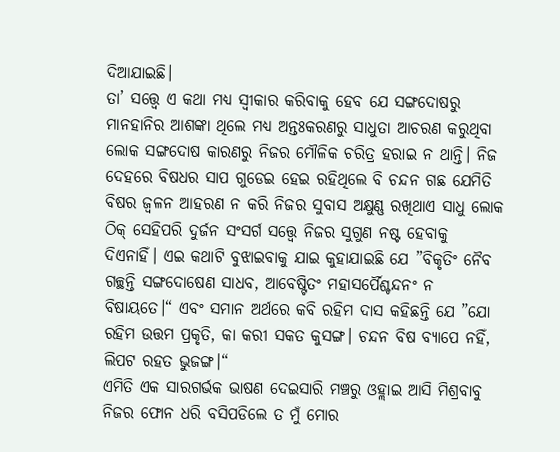ଦିଆଯାଇଛି।
ତା’ ସତ୍ତ୍ବେ ଏ କଥା ମଧ୍ୟ ସ୍ବୀକାର କରିବାକୁ ହେବ ଯେ ସଙ୍ଗଦୋଷରୁ ମାନହାନିର ଆଶଙ୍କା ଥିଲେ ମଧ୍ୟ ଅନ୍ତଃକରଣରୁ ସାଧୁତା ଆଚରଣ କରୁଥିବା ଲୋକ ସଙ୍ଗଦୋଷ କାରଣରୁ ନିଜର ମୌଳିକ ଚରିତ୍ର ହରାଇ ନ ଥାନ୍ତି। ନିଜ ଦେହରେ ବିଷଧର ସାପ ଗୁଡେଇ ହେଇ ରହିଥିଲେ ବି ଚନ୍ଦନ ଗଛ ଯେମିତି ବିଷର ଜ୍ବଳନ ଆହରଣ ନ କରି ନିଜର ସୁବାସ ଅକ୍ଷୁଣ୍ଣ ରଖିଥାଏ ସାଧୁ ଲୋକ ଠିକ୍‌ ସେହିପରି ଦୁର୍ଜନ ସଂସର୍ଗ ସତ୍ତ୍ବେ ନିଜର ସୁଗୁଣ ନଷ୍ଟ ହେବାକୁ ଦିଏନାହିଁ। ଏଇ କଥାଟି ବୁଝାଇବାକୁ ଯାଇ କୁହାଯାଇଛି ଯେ ”ବିକୃତିଂ ନୈବ ଗଚ୍ଛନ୍ତି ସଙ୍ଗଦୋଷେଣ ସାଧବ, ଆବେଷ୍ଟିତଂ ମହାସର୍ପୈଶ୍ଚନ୍ଦନଂ ନ ବିଷାୟତେ।“ ଏବଂ ସମାନ ଅର୍ଥରେ କବି ରହିମ ଦାସ କହିଛନ୍ତି ଯେ ”ଯୋ ରହିମ ଉତ୍ତମ ପ୍ରକୃତି, କା କରୀ ସକତ କୁସଙ୍ଗ। ଚନ୍ଦନ ବିଷ ବ୍ୟାପେ ନହିଁ, ଲିପଟ ରହତ ଭୁଜଙ୍ଗ।“
ଏମିତି ଏକ ସାରଗର୍ଭକ ଭାଷଣ ଦେଇସାରି ମଞ୍ଚରୁ ଓହ୍ଲାଇ ଆସି ମିଶ୍ରବାବୁ ନିଜର ଫୋନ ଧରି ବସିପଡିଲେ ତ ମୁଁ ମୋର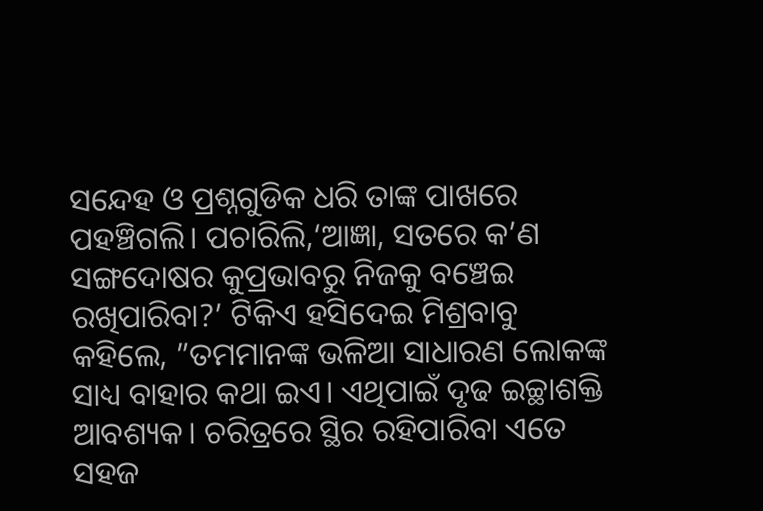ସନ୍ଦେହ ଓ ପ୍ରଶ୍ନଗୁଡିକ ଧରି ତାଙ୍କ ପାଖରେ ପହଞ୍ଚିଗଲି। ପଚାରିଲି,‘ଆଜ୍ଞା, ସତରେ କ’ଣ ସଙ୍ଗଦୋଷର କୁପ୍ରଭାବରୁ ନିଜକୁ ବଞ୍ଚେଇ ରଖିପାରିବା?’ ଟିକିଏ ହସିଦେଇ ମିଶ୍ରବାବୁ କହିଲେ, ”ତମମାନଙ୍କ ଭଳିଆ ସାଧାରଣ ଲୋକଙ୍କ ସାଧ୍ୟ ବାହାର କଥା ଇଏ। ଏଥିପାଇଁ ଦୃଢ ଇଚ୍ଛାଶକ୍ତି ଆବଶ୍ୟକ। ଚରିତ୍ରରେ ସ୍ଥିର ରହିପାରିବା ଏତେ ସହଜ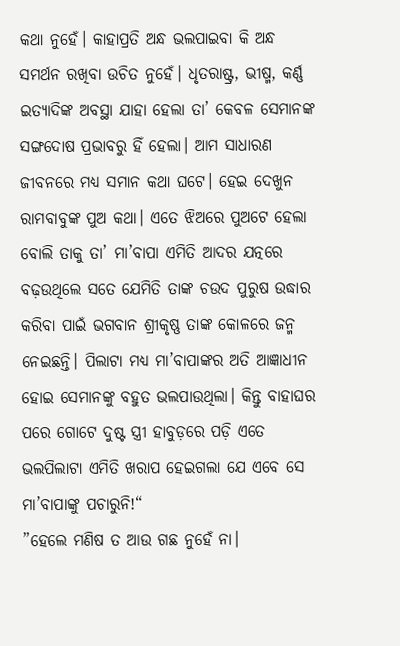କଥା ନୁହେଁ। କାହାପ୍ରତି ଅନ୍ଧ ଭଲପାଇବା କି ଅନ୍ଧ ସମର୍ଥନ ରଖିବା ଉଚିତ ନୁହେଁ। ଧୃତରାଷ୍ଟ୍ର, ଭୀଷ୍ମ, କର୍ଣ୍ଣ ଇତ୍ୟାଦିଙ୍କ ଅବସ୍ଥା ଯାହା ହେଲା ତା’ କେବଳ ସେମାନଙ୍କ ସଙ୍ଗଦୋଷ ପ୍ରଭାବରୁ ହିଁ ହେଲା। ଆମ ସାଧାରଣ ଜୀବନରେ ମଧ୍ୟ ସମାନ କଥା ଘଟେ। ହେଇ ଦେଖୁନ ରାମବାବୁଙ୍କ ପୁଅ କଥା। ଏତେ ଝିଅରେ ପୁଅଟେ ହେଲା ବୋଲି ତାକୁ ତା’ ମା’ବାପା ଏମିତି ଆଦର ଯତ୍ନରେ ବଢ଼ଉଥିଲେ ସତେ ଯେମିତି ତାଙ୍କ ଚଉଦ ପୁରୁଷ ଉଦ୍ଧାର କରିବା ପାଇଁ ଭଗବାନ ଶ୍ରୀକୃଷ୍ଣ ତାଙ୍କ କୋଳରେ ଜନ୍ମ ନେଇଛନ୍ତି। ପିଲାଟା ମଧ୍ୟ ମା’ବାପାଙ୍କର ଅତି ଆଜ୍ଞାଧୀନ ହୋଇ ସେମାନଙ୍କୁ ବହୁତ ଭଲପାଉଥିଲା। କିନ୍ତୁ ବାହାଘର ପରେ ଗୋଟେ ଦୁଷ୍ଟ ସ୍ତ୍ରୀ ହାବୁଡ଼ରେ ପଡ଼ି ଏତେ ଭଲପିଲାଟା ଏମିତି ଖରାପ ହେଇଗଲା ଯେ ଏବେ ସେ ମା’ବାପାଙ୍କୁ ପଚାରୁନି!“
”ହେଲେ ମଣିଷ ତ ଆଉ ଗଛ ନୁହେଁ ନା।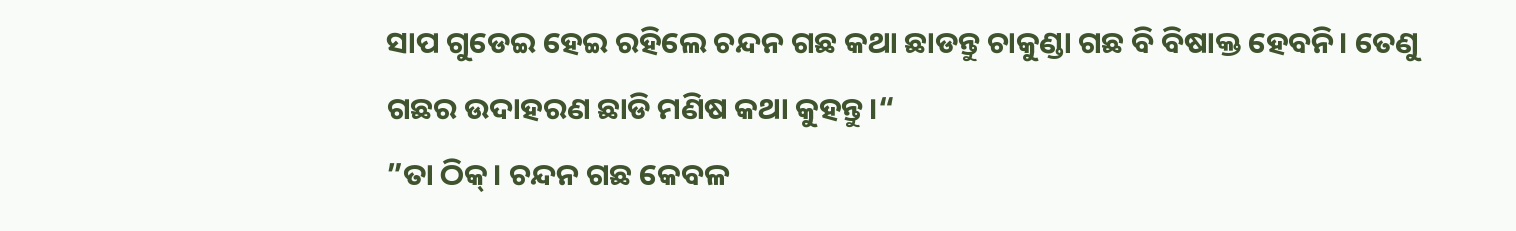ସାପ ଗୁଡେଇ ହେଇ ରହିଲେ ଚନ୍ଦନ ଗଛ କଥା ଛାଡନ୍ତୁ ଚାକୁଣ୍ଡା ଗଛ ବି ବିଷାକ୍ତ ହେବନି। ତେଣୁ ଗଛର ଉଦାହରଣ ଛାଡି ମଣିଷ କଥା କୁହନ୍ତୁ।“
”ତା ଠିକ୍‌। ଚନ୍ଦନ ଗଛ କେବଳ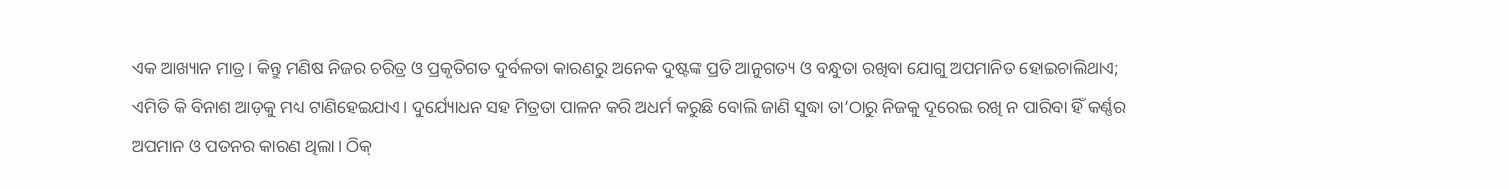ଏକ ଆଖ୍ୟାନ ମାତ୍ର। କିନ୍ତୁ ମଣିଷ ନିଜର ଚରିତ୍ର ଓ ପ୍ରକୃତିଗତ ଦୁର୍ବଳତା କାରଣରୁ ଅନେକ ଦୁଷ୍ଟଙ୍କ ପ୍ରତି ଆନୁଗତ୍ୟ ଓ ବନ୍ଧୁତା ରଖିବା ଯୋଗୁ ଅପମାନିତ ହୋଇଚାଲିଥାଏ; ଏମିତି କି ବିନାଶ ଆଡ଼କୁ ମଧ୍ୟ ଟାଣିହେଇଯାଏ। ଦୁର୍ଯ୍ୟୋଧନ ସହ ମିତ୍ରତା ପାଳନ କରି ଅଧର୍ମ କରୁଛି ବୋଲି ଜାଣି ସୁଦ୍ଧା ତା’ଠାରୁ ନିଜକୁ ଦୂରେଇ ରଖି ନ ପାରିବା ହିଁ କର୍ଣ୍ଣର ଅପମାନ ଓ ପତନର କାରଣ ଥିଲା। ଠିକ୍‌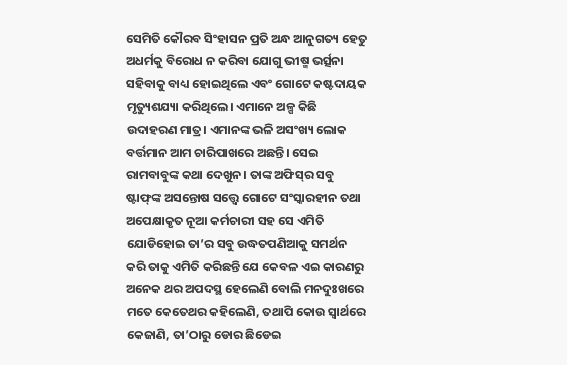ସେମିତି କୌରବ ସିଂହାସନ ପ୍ରତି ଅନ୍ଧ ଆନୁଗତ୍ୟ ହେତୁ ଅଧର୍ମକୁ ବିରୋଧ ନ କରିବା ଯୋଗୁ ଭୀଷ୍ମ ଭର୍ତ୍ସନା ସହିବାକୁ ବାଧ୍ୟ ହୋଇଥିଲେ ଏବଂ ଗୋଟେ କଷ୍ଟଦାୟକ ମୃତ୍ୟୁଶଯ୍ୟା କରିଥିଲେ। ଏମାନେ ଅଳ୍ପ କିଛି ଉଦାହରଣ ମାତ୍ର। ଏମାନଙ୍କ ଭଳି ଅସଂଖ୍ୟ ଲୋକ ବର୍ତ୍ତମାନ ଆମ ଚାରିପାଖରେ ଅଛନ୍ତି। ସେଇ ରାମବାବୁଙ୍କ କଥା ଦେଖୁନ। ତାଙ୍କ ଅଫିସ୍‌ର ସବୁ ଷ୍ଟାଫ୍‌ଙ୍କ ଅସନ୍ତୋଷ ସତ୍ତ୍ବେ ଗୋଟେ ସଂସ୍କାରହୀନ ତଥା ଅପେକ୍ଷାକୃତ ନୂଆ କର୍ମଚାରୀ ସହ ସେ ଏମିତି ଯୋଡିହୋଇ ତା’ର ସବୁ ଉଦ୍ଧତପଣିଆକୁ ସମର୍ଥନ କରି ତାକୁ ଏମିତି କରିଛନ୍ତି ଯେ କେବଳ ଏଇ କାରଣରୁ ଅନେକ ଥର ଅପଦସ୍ଥ ହେଲେଣି ବୋଲି ମନଦୁଃଖରେ ମତେ କେତେଥର କହିଲେଣି, ତଥାପି କୋଉ ସ୍ବାର୍ଥରେ କେଜାଣି, ତା’ଠାରୁ ଡୋର ଛିଡେଇ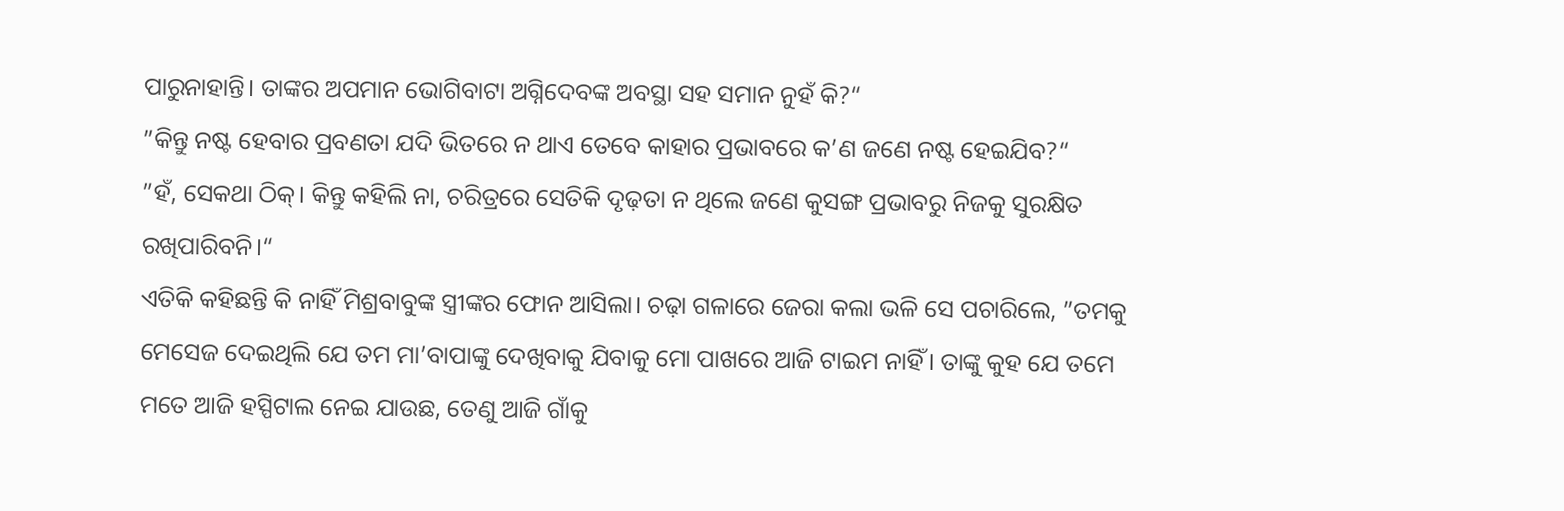ପାରୁନାହାନ୍ତି। ତାଙ୍କର ଅପମାନ ଭୋଗିବାଟା ଅଗ୍ନିଦେବଙ୍କ ଅବସ୍ଥା ସହ ସମାନ ନୁହଁ କି?“
”କିନ୍ତୁ ନଷ୍ଟ ହେବାର ପ୍ରବଣତା ଯଦି ଭିତରେ ନ ଥାଏ ତେବେ କାହାର ପ୍ରଭାବରେ କ’ଣ ଜଣେ ନଷ୍ଟ ହେଇଯିବ?“
”ହଁ, ସେକଥା ଠିକ୍‌। କିନ୍ତୁ କହିଲି ନା, ଚରିତ୍ରରେ ସେତିକି ଦୃଢ଼ତା ନ ଥିଲେ ଜଣେ କୁସଙ୍ଗ ପ୍ରଭାବରୁ ନିଜକୁ ସୁରକ୍ଷିତ ରଖିପାରିବନି।“
ଏତିକି କହିଛନ୍ତି କି ନାହିଁ ମିଶ୍ରବାବୁଙ୍କ ସ୍ତ୍ରୀଙ୍କର ଫୋନ ଆସିଲା। ଚଢ଼ା ଗଳାରେ ଜେରା କଲା ଭଳି ସେ ପଚାରିଲେ, ”ତମକୁ ମେସେଜ ଦେଇଥିଲି ଯେ ତମ ମା’ବାପାଙ୍କୁ ଦେଖିବାକୁ ଯିବାକୁ ମୋ ପାଖରେ ଆଜି ଟାଇମ ନାହିଁ। ତାଙ୍କୁ କୁହ ଯେ ତମେ ମତେ ଆଜି ହସ୍ପିଟାଲ ନେଇ ଯାଉଛ, ତେଣୁ ଆଜି ଗାଁକୁ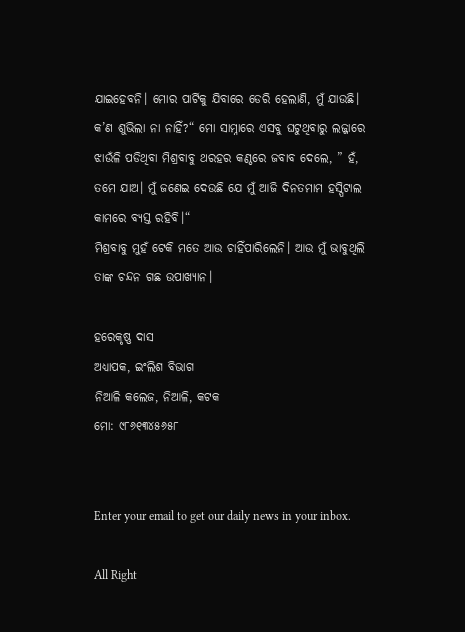ଯାଇହେବନି। ମୋର ପାର୍ଟିକୁ ଯିବାରେ ଡେରି ହେଲାଣି, ମୁଁ ଯାଉଛି। କ’ଣ ଶୁଭିଲା ନା ନାହିଁ?“ ମୋ ସାମ୍ନାରେ ଏସବୁ ଘଟୁଥିବାରୁ ଲଜ୍ଜାରେ ଝାଉଁଳି ପଡିଥିବା ମିଶ୍ରବାବୁ ଥରହର କଣ୍ଠରେ ଜବାବ ଦେଲେ, ” ହଁ, ତମେ ଯାଅ। ମୁଁ ଜଣେଇ ଦେଉଛି ଯେ ମୁଁ ଆଜି ଦିନତମାମ ହସ୍ପିଟାଲ କାମରେ ବ୍ୟସ୍ତ ରହିବି।“
ମିଶ୍ରବାବୁ ମୁହଁ ଟେକି ମତେ ଆଉ ଚାହିଁପାରିଲେନି। ଆଉ ମୁଁ ଭାବୁଥିଲି ତାଙ୍କ ଚନ୍ଦନ ଗଛ ଉପାଖ୍ୟାନ।

ହରେକୃଷ୍ଣ ଦାସ
ଅଧ୍ୟାପକ, ଇଂଲିଶ ବିଭାଗ
ନିଆଳି କଲେଜ, ନିଆଳି, କଟକ
ମୋ: ୯୮୬୧୩୪୫୬୫୮


Enter your email to get our daily news in your inbox.

All Right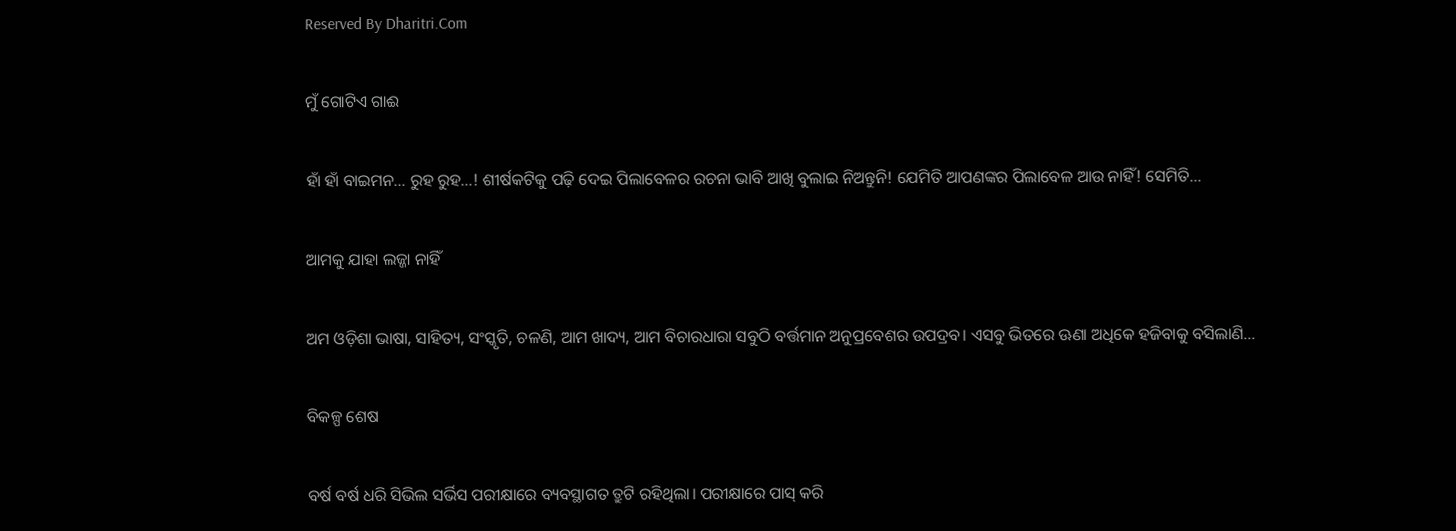Reserved By Dharitri.Com

ମୁଁ ଗୋଟିଏ ଗାଈ

ହାଁ ହାଁ ବାଇମନ… ରୁହ ରୁହ…! ଶୀର୍ଷକଟିକୁ ପଢ଼ି ଦେଇ ପିଲାବେଳର ରଚନା ଭାବି ଆଖି ବୁଲାଇ ନିଅନ୍ତୁନି! ଯେମିତି ଆପଣଙ୍କର ପିଲାବେଳ ଆଉ ନାହିଁ! ସେମିତି…

ଆମକୁ ଯାହା ଲଜ୍ଜା ନାହିଁ

ଅମ ଓଡ଼ିଶା ଭାଷା, ସାହିତ୍ୟ, ସଂସ୍କୃତି, ଚଳଣି, ଆମ ଖାଦ୍ୟ, ଆମ ବିଚାରଧାରା ସବୁଠି ବର୍ତ୍ତମାନ ଅନୁପ୍ରବେଶର ଉପଦ୍ରବ। ଏସବୁ ଭିତରେ ଊଣା ଅଧିକେ ହଜିବାକୁ ବସିଲାଣି…

ବିକଳ୍ପ ଶେଷ

ବର୍ଷ ବର୍ଷ ଧରି ସିଭିଲ ସର୍ଭିସ ପରୀକ୍ଷାରେ ବ୍ୟବସ୍ଥାଗତ ତ୍ରୁଟି ରହିଥିଲା। ପରୀକ୍ଷାରେ ପାସ୍‌ କରି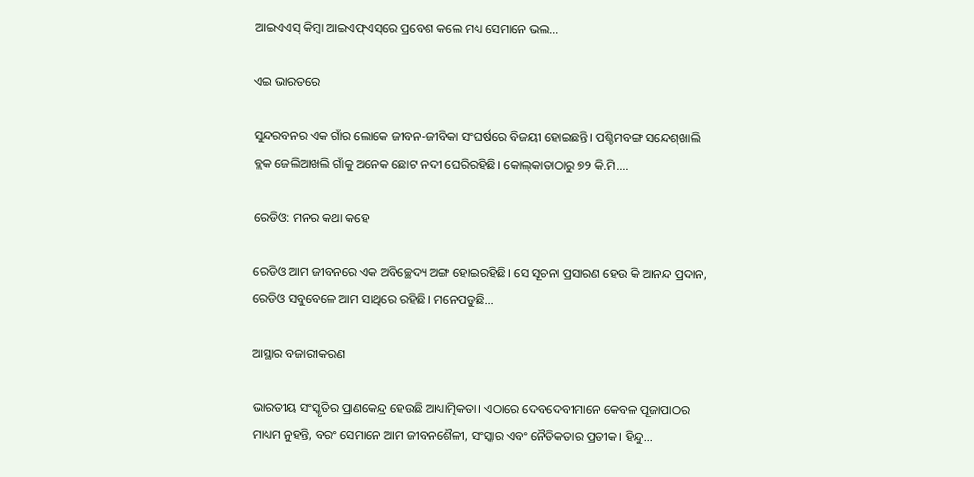ଆଇଏଏସ୍‌ କିମ୍ବା ଆଇଏଫ୍‌ଏସ୍‌ରେ ପ୍ରବେଶ କଲେ ମଧ୍ୟ ସେମାନେ ଭଲ…

ଏଇ ଭାରତରେ

ସୁନ୍ଦରବନର ଏକ ଗାଁର ଲୋକେ ଜୀବନ-ଜୀବିକା ସଂଘର୍ଷରେ ବିଜୟୀ ହୋଇଛନ୍ତି। ପଶ୍ଚିମବଙ୍ଗ ସନ୍ଦେଶ୍‌ଖାଲି ବ୍ଲକ ଜେଲିଆଖଲି ଗାଁକୁ ଅନେକ ଛୋଟ ନଦୀ ଘେରିରହିଛି। କୋଲ୍‌କାତାଠାରୁ ୭୨ କି.ମି.…

ରେଡିଓ: ମନର କଥା କହେ

ରେଡିଓ ଆମ ଜୀବନରେ ଏକ ଅବିଚ୍ଛେଦ୍ୟ ଅଙ୍ଗ ହୋଇରହିଛି। ସେ ସୂଚନା ପ୍ରସାରଣ ହେଉ କି ଆନନ୍ଦ ପ୍ରଦାନ, ରେଡିଓ ସବୁବେଳେ ଆମ ସାଥିରେ ରହିଛି। ମନେପଡୁଛି…

ଆସ୍ଥାର ବଜାରୀକରଣ

ଭାରତୀୟ ସଂସ୍କୃତିର ପ୍ରାଣକେନ୍ଦ୍ର ହେଉଛି ଆଧ୍ୟାତ୍ମିକତା। ଏଠାରେ ଦେବଦେବୀମାନେ କେବଳ ପୂଜାପାଠର ମାଧ୍ୟମ ନୁହନ୍ତି, ବରଂ ସେମାନେ ଆମ ଜୀବନଶୈଳୀ, ସଂସ୍କାର ଏବଂ ନୈତିକତାର ପ୍ରତୀକ। ହିନ୍ଦୁ…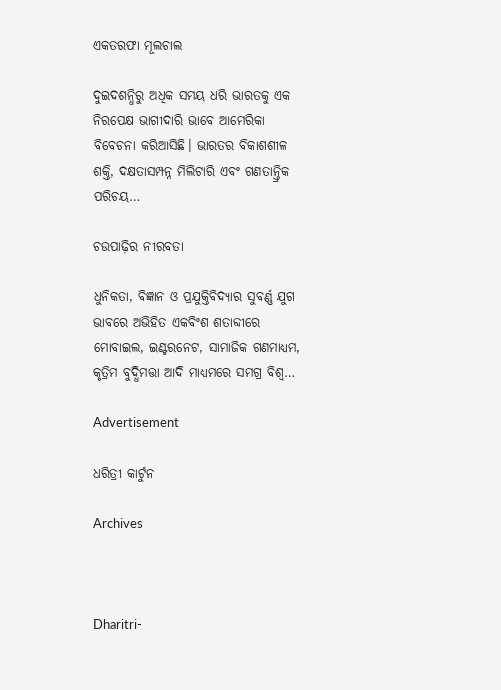ଏକତରଫା ମୂଲଚାଲ

ଦୁଇଦଶନ୍ଧିରୁ ଅଧିକ ସମୟ ଧରି ଭାରତକୁ ଏକ ନିରପେକ୍ଷ ଭାଗୀଦାରି ଭାବେ ଆମେରିକା ବିବେଚନା କରିଆସିଛି। ଭାରତର ବିକାଶଶୀଳ ଶକ୍ତି, ଦକ୍ଷତାସମ୍ପନ୍ନ ମିଲିଟାରି ଏବଂ ଗଣତାନ୍ତ୍ରିକ ପରିଚୟ…

ଚଉପାଢ଼ିର ନୀରବତା

ଧୁନିକତା, ବିଜ୍ଞାନ ଓ ପ୍ରଯୁକ୍ତିବିଦ୍ୟାର ସୁବର୍ଣ୍ଣ ଯୁଗ ଭାବରେ ଅଭିହିତ ଏକବିଂଶ ଶତାବ୍ଦୀରେ ମୋବାଇଲ, ଇଣ୍ଟରନେଟ, ସାମାଜିକ ଗଣମାଧ୍ୟମ, କୃତ୍ରିମ ବୁଦ୍ଧିମତ୍ତା ଆଦି ମାଧ୍ୟମରେ ସମଗ୍ର ବିଶ୍ୱ…

Advertisement

ଧରିତ୍ରୀ କାର୍ଟୁନ

Archives



Dharitri-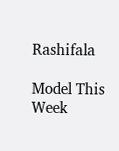Rashifala

Model This Week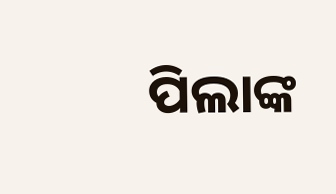ପିଲାଙ୍କ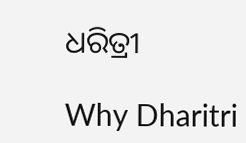ଧରିତ୍ରୀ

Why Dharitri